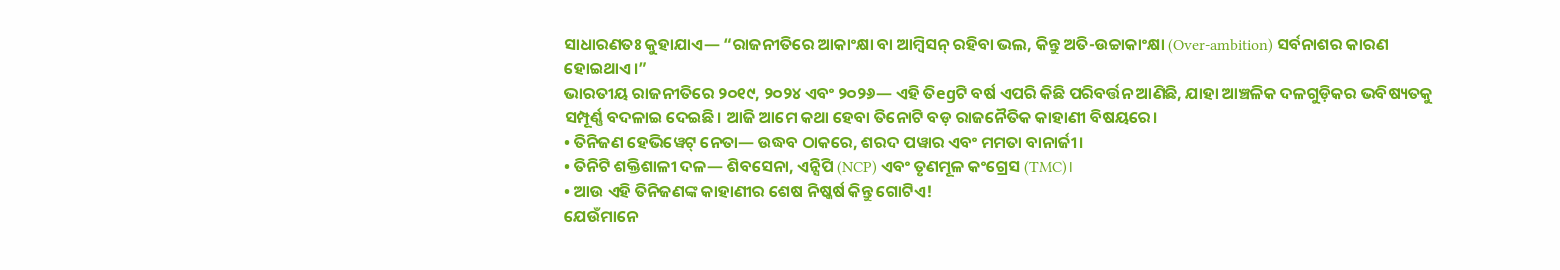ସାଧାରଣତଃ କୁହାଯାଏ— “ରାଜନୀତିରେ ଆକାଂକ୍ଷା ବା ଆମ୍ବିସନ୍ ରହିବା ଭଲ, କିନ୍ତୁ ଅତି-ଉଚ୍ଚାକାଂକ୍ଷା (Over-ambition) ସର୍ବନାଶର କାରଣ ହୋଇଥାଏ।”
ଭାରତୀୟ ରାଜନୀତିରେ ୨୦୧୯, ୨୦୨୪ ଏବଂ ୨୦୨୬— ଏହି ତିegଟି ବର୍ଷ ଏପରି କିଛି ପରିବର୍ତ୍ତନ ଆଣିଛି, ଯାହା ଆଞ୍ଚଳିକ ଦଳଗୁଡ଼ିକର ଭବିଷ୍ୟତକୁ ସମ୍ପୂର୍ଣ୍ଣ ବଦଳାଇ ଦେଇଛି। ଆଜି ଆମେ କଥା ହେବା ତିନୋଟି ବଡ଼ ରାଜନୈତିକ କାହାଣୀ ବିଷୟରେ।
• ତିନିଜଣ ହେଭିୱେଟ୍ ନେତା— ଉଦ୍ଧବ ଠାକରେ, ଶରଦ ପୱାର ଏବଂ ମମତା ବାନାର୍ଜୀ।
• ତିନିଟି ଶକ୍ତିଶାଳୀ ଦଳ— ଶିବସେନା, ଏନ୍ସିପି (NCP) ଏବଂ ତୃଣମୂଳ କଂଗ୍ରେସ (TMC)।
• ଆଉ ଏହି ତିନିଜଣଙ୍କ କାହାଣୀର ଶେଷ ନିଷ୍କର୍ଷ କିନ୍ତୁ ଗୋଟିଏ!
ଯେଉଁମାନେ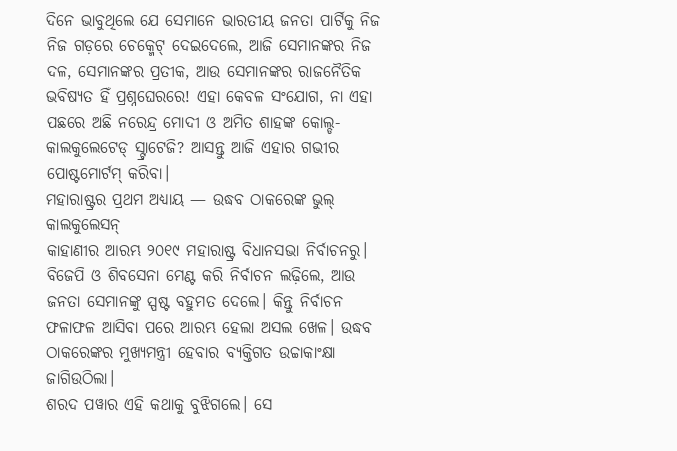ଦିନେ ଭାବୁଥିଲେ ଯେ ସେମାନେ ଭାରତୀୟ ଜନତା ପାର୍ଟିକୁ ନିଜ ନିଜ ଗଡ଼ରେ ଚେକ୍ମେଟ୍ ଦେଇଦେଲେ, ଆଜି ସେମାନଙ୍କର ନିଜ ଦଳ, ସେମାନଙ୍କର ପ୍ରତୀକ, ଆଉ ସେମାନଙ୍କର ରାଜନୈତିକ ଭବିଷ୍ୟତ ହିଁ ପ୍ରଶ୍ନଘେରରେ! ଏହା କେବଳ ସଂଯୋଗ, ନା ଏହା ପଛରେ ଅଛି ନରେନ୍ଦ୍ର ମୋଦୀ ଓ ଅମିତ ଶାହଙ୍କ କୋଲ୍ଡ-କାଲକୁଲେଟେଡ୍ ସ୍ଟ୍ରାଟେଜି? ଆସନ୍ତୁ ଆଜି ଏହାର ଗଭୀର ପୋଷ୍ଟମୋର୍ଟମ୍ କରିବା।
ମହାରାଷ୍ଟ୍ରର ପ୍ରଥମ ଅଧ୍ୟାୟ — ଉଦ୍ଧବ ଠାକରେଙ୍କ ଭୁଲ୍ କାଲକୁଲେସନ୍
କାହାଣୀର ଆରମ୍ଭ ୨୦୧୯ ମହାରାଷ୍ଟ୍ର ବିଧାନସଭା ନିର୍ବାଚନରୁ। ବିଜେପି ଓ ଶିବସେନା ମେଣ୍ଟ କରି ନିର୍ବାଚନ ଲଢ଼ିଲେ, ଆଉ ଜନତା ସେମାନଙ୍କୁ ସ୍ପଷ୍ଟ ବହୁମତ ଦେଲେ। କିନ୍ତୁ ନିର୍ବାଚନ ଫଳାଫଳ ଆସିବା ପରେ ଆରମ୍ଭ ହେଲା ଅସଲ ଖେଳ। ଉଦ୍ଧବ ଠାକରେଙ୍କର ମୁଖ୍ୟମନ୍ତ୍ରୀ ହେବାର ବ୍ୟକ୍ତିଗତ ଉଚ୍ଚାକାଂକ୍ଷା ଜାଗିଉଠିଲା।
ଶରଦ ପୱାର ଏହି କଥାକୁ ବୁଝିଗଲେ। ସେ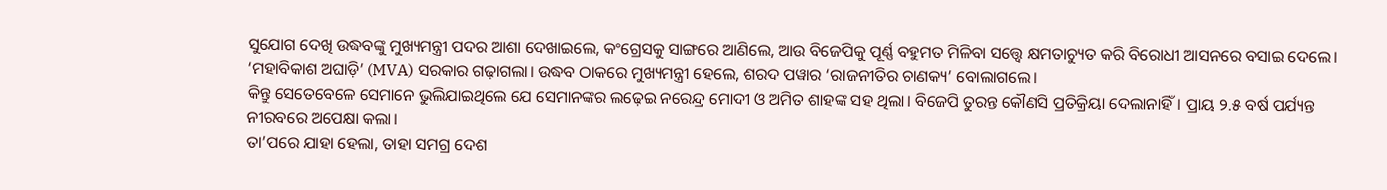ସୁଯୋଗ ଦେଖି ଉଦ୍ଧବଙ୍କୁ ମୁଖ୍ୟମନ୍ତ୍ରୀ ପଦର ଆଶା ଦେଖାଇଲେ, କଂଗ୍ରେସକୁ ସାଙ୍ଗରେ ଆଣିଲେ, ଆଉ ବିଜେପିକୁ ପୂର୍ଣ୍ଣ ବହୁମତ ମିଳିବା ସତ୍ତ୍ୱେ କ୍ଷମତାଚ୍ୟୁତ କରି ବିରୋଧୀ ଆସନରେ ବସାଇ ଦେଲେ। ‘ମହାବିକାଶ ଅଘାଡ଼ି’ (MVA) ସରକାର ଗଢ଼ାଗଲା। ଉଦ୍ଧବ ଠାକରେ ମୁଖ୍ୟମନ୍ତ୍ରୀ ହେଲେ, ଶରଦ ପୱାର ‘ରାଜନୀତିର ଚାଣକ୍ୟ’ ବୋଲାଗଲେ।
କିନ୍ତୁ ସେତେବେଳେ ସେମାନେ ଭୁଲିଯାଇଥିଲେ ଯେ ସେମାନଙ୍କର ଲଢ଼େଇ ନରେନ୍ଦ୍ର ମୋଦୀ ଓ ଅମିତ ଶାହଙ୍କ ସହ ଥିଲା। ବିଜେପି ତୁରନ୍ତ କୌଣସି ପ୍ରତିକ୍ରିୟା ଦେଲାନାହିଁ। ପ୍ରାୟ ୨.୫ ବର୍ଷ ପର୍ଯ୍ୟନ୍ତ ନୀରବରେ ଅପେକ୍ଷା କଲା।
ତା’ପରେ ଯାହା ହେଲା, ତାହା ସମଗ୍ର ଦେଶ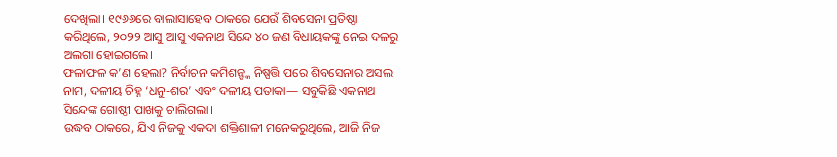ଦେଖିଲା। ୧୯୬୬ରେ ବାଲାସାହେବ ଠାକରେ ଯେଉଁ ଶିବସେନା ପ୍ରତିଷ୍ଠା କରିଥିଲେ, ୨୦୨୨ ଆସୁ ଆସୁ ଏକନାଥ ସିନ୍ଦେ ୪୦ ଜଣ ବିଧାୟକଙ୍କୁ ନେଇ ଦଳରୁ ଅଲଗା ହୋଇଗଲେ।
ଫଳାଫଳ କ’ଣ ହେଲା? ନିର୍ବାଚନ କମିଶନ୍ଙ୍କ ନିଷ୍ପତ୍ତି ପରେ ଶିବସେନାର ଅସଲ ନାମ, ଦଳୀୟ ଚିହ୍ନ ‘ଧନୁ-ଶର’ ଏବଂ ଦଳୀୟ ପତାକା— ସବୁକିଛି ଏକନାଥ ସିନ୍ଦେଙ୍କ ଗୋଷ୍ଠୀ ପାଖକୁ ଚାଲିଗଲା।
ଉଦ୍ଧବ ଠାକରେ, ଯିଏ ନିଜକୁ ଏକଦା ଶକ୍ତିଶାଳୀ ମନେକରୁଥିଲେ, ଆଜି ନିଜ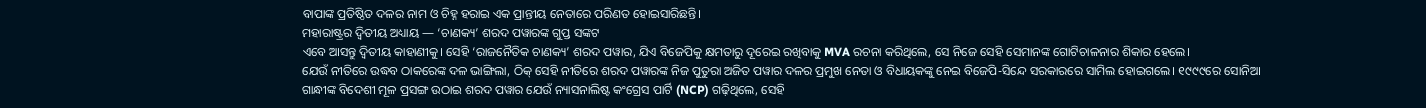ବାପାଙ୍କ ପ୍ରତିଷ୍ଠିତ ଦଳର ନାମ ଓ ଚିହ୍ନ ହରାଇ ଏକ ପ୍ରାନ୍ତୀୟ ନେତାରେ ପରିଣତ ହୋଇସାରିଛନ୍ତି।
ମହାରାଷ୍ଟ୍ରର ଦ୍ୱିତୀୟ ଅଧ୍ୟାୟ — ‘ଚାଣକ୍ୟ’ ଶରଦ ପୱାରଙ୍କ ଗୁପ୍ତ ସଙ୍କଟ
ଏବେ ଆସନ୍ତୁ ଦ୍ୱିତୀୟ କାହାଣୀକୁ। ସେହି ‘ରାଜନୈତିକ ଚାଣକ୍ୟ’ ଶରଦ ପୱାର, ଯିଏ ବିଜେପିକୁ କ୍ଷମତାରୁ ଦୂରେଇ ରଖିବାକୁ MVA ରଚନା କରିଥିଲେ, ସେ ନିଜେ ସେହି ସେମାନଙ୍କ ଗୋଟିଚାଳନାର ଶିକାର ହେଲେ।
ଯେଉଁ ନୀତିରେ ଉଦ୍ଧବ ଠାକରେଙ୍କ ଦଳ ଭାଙ୍ଗିଲା, ଠିକ୍ ସେହି ନୀତିରେ ଶରଦ ପୱାରଙ୍କ ନିଜ ପୁତୁରା ଅଜିତ ପୱାର ଦଳର ପ୍ରମୁଖ ନେତା ଓ ବିଧାୟକଙ୍କୁ ନେଇ ବିଜେପି-ସିନ୍ଦେ ସରକାରରେ ସାମିଲ ହୋଇଗଲେ। ୧୯୯୯ରେ ସୋନିଆ ଗାନ୍ଧୀଙ୍କ ବିଦେଶୀ ମୂଳ ପ୍ରସଙ୍ଗ ଉଠାଇ ଶରଦ ପୱାର ଯେଉଁ ନ୍ୟାସନାଲିଷ୍ଟ କଂଗ୍ରେସ ପାର୍ଟି (NCP) ଗଢ଼ିଥିଲେ, ସେହି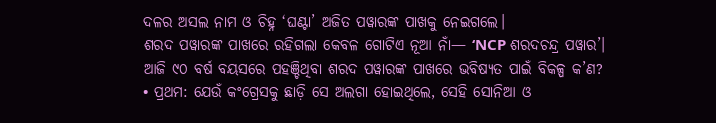ଦଳର ଅସଲ ନାମ ଓ ଚିହ୍ନ ‘ଘଣ୍ଟା’ ଅଜିତ ପୱାରଙ୍କ ପାଖକୁ ନେଇଗଲେ।
ଶରଦ ପୱାରଙ୍କ ପାଖରେ ରହିଗଲା କେବଳ ଗୋଟିଏ ନୂଆ ନାଁ— ‘NCP ଶରଦଚନ୍ଦ୍ର ପୱାର’।
ଆଜି ୯୦ ବର୍ଷ ବୟସରେ ପହଞ୍ଚିଥିବା ଶରଦ ପୱାରଙ୍କ ପାଖରେ ଭବିଷ୍ୟତ ପାଇଁ ବିକଳ୍ପ କ’ଣ?
• ପ୍ରଥମ: ଯେଉଁ କଂଗ୍ରେସକୁ ଛାଡ଼ି ସେ ଅଲଗା ହୋଇଥିଲେ, ସେହି ସୋନିଆ ଓ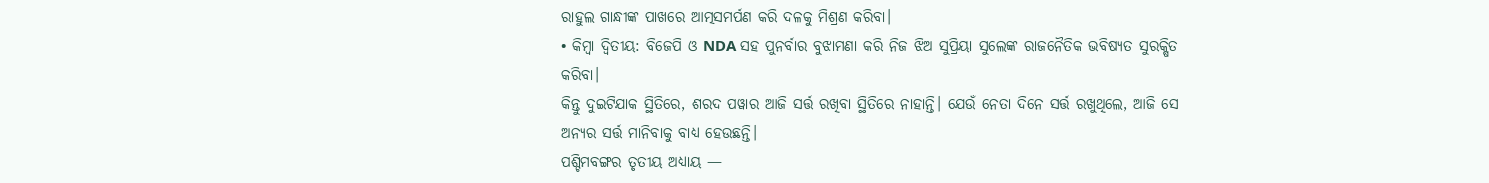ରାହୁଲ ଗାନ୍ଧୀଙ୍କ ପାଖରେ ଆତ୍ମସମର୍ପଣ କରି ଦଳକୁ ମିଶ୍ରଣ କରିବା।
• କିମ୍ବା ଦ୍ୱିତୀୟ: ବିଜେପି ଓ NDA ସହ ପୁନର୍ବାର ବୁଝାମଣା କରି ନିଜ ଝିଅ ସୁପ୍ରିୟା ସୁଲେଙ୍କ ରାଜନୈତିକ ଭବିଷ୍ୟତ ସୁରକ୍ଷିତ କରିବା।
କିନ୍ତୁ ଦୁଇଟିଯାକ ସ୍ଥିତିରେ, ଶରଦ ପୱାର ଆଜି ସର୍ତ୍ତ ରଖିବା ସ୍ଥିତିରେ ନାହାନ୍ତି। ଯେଉଁ ନେତା ଦିନେ ସର୍ତ୍ତ ରଖୁଥିଲେ, ଆଜି ସେ ଅନ୍ୟର ସର୍ତ୍ତ ମାନିବାକୁ ବାଧ୍ୟ ହେଉଛନ୍ତି।
ପଶ୍ଚିମବଙ୍ଗର ତୃତୀୟ ଅଧ୍ୟାୟ —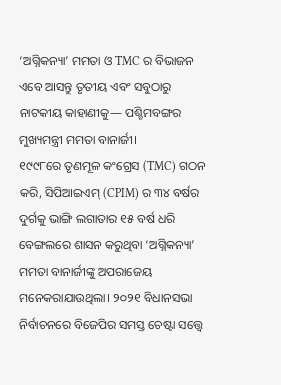‘ଅଗ୍ନିକନ୍ୟା’ ମମତା ଓ TMC ର ବିଭାଜନ
ଏବେ ଆସନ୍ତୁ ତୃତୀୟ ଏବଂ ସବୁଠାରୁ ନାଟକୀୟ କାହାଣୀକୁ— ପଶ୍ଚିମବଙ୍ଗର ମୁଖ୍ୟମନ୍ତ୍ରୀ ମମତା ବାନାର୍ଜୀ।
୧୯୯୮ରେ ତୃଣମୂଳ କଂଗ୍ରେସ (TMC) ଗଠନ କରି, ସିପିଆଇଏମ୍ (CPIM) ର ୩୪ ବର୍ଷର ଦୁର୍ଗକୁ ଭାଙ୍ଗି ଲଗାତାର ୧୫ ବର୍ଷ ଧରି ବେଙ୍ଗଲରେ ଶାସନ କରୁଥିବା ‘ଅଗ୍ନିକନ୍ୟା’ ମମତା ବାନାର୍ଜୀଙ୍କୁ ଅପରାଜେୟ ମନେକରାଯାଉଥିଲା। ୨୦୨୧ ବିଧାନସଭା ନିର୍ବାଚନରେ ବିଜେପିର ସମସ୍ତ ଚେଷ୍ଟା ସତ୍ତ୍ୱେ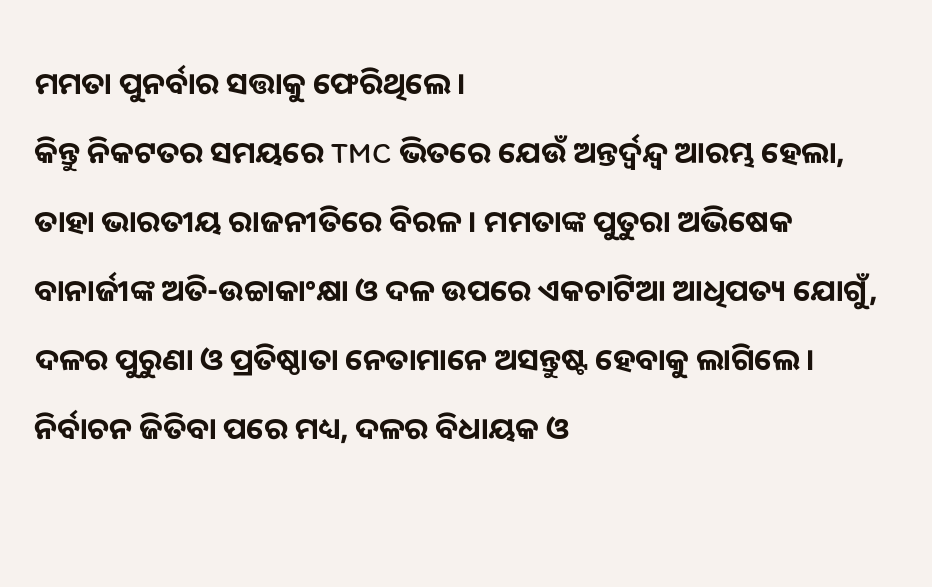ମମତା ପୁନର୍ବାର ସତ୍ତାକୁ ଫେରିଥିଲେ।
କିନ୍ତୁ ନିକଟତର ସମୟରେ TMC ଭିତରେ ଯେଉଁ ଅନ୍ତର୍ଦ୍ୱନ୍ଦ୍ୱ ଆରମ୍ଭ ହେଲା, ତାହା ଭାରତୀୟ ରାଜନୀତିରେ ବିରଳ। ମମତାଙ୍କ ପୁତୁରା ଅଭିଷେକ ବାନାର୍ଜୀଙ୍କ ଅତି-ଉଚ୍ଚାକାଂକ୍ଷା ଓ ଦଳ ଉପରେ ଏକଚାଟିଆ ଆଧିପତ୍ୟ ଯୋଗୁଁ, ଦଳର ପୁରୁଣା ଓ ପ୍ରତିଷ୍ଠାତା ନେତାମାନେ ଅସନ୍ତୁଷ୍ଟ ହେବାକୁ ଲାଗିଲେ।
ନିର୍ବାଚନ ଜିତିବା ପରେ ମଧ୍ୟ, ଦଳର ବିଧାୟକ ଓ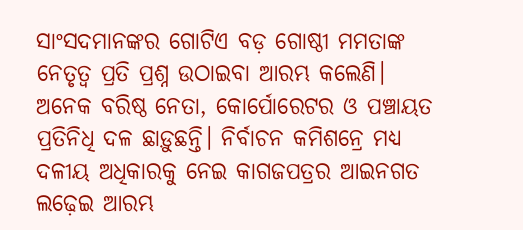ସାଂସଦମାନଙ୍କର ଗୋଟିଏ ବଡ଼ ଗୋଷ୍ଠୀ ମମତାଙ୍କ ନେତୃତ୍ୱ ପ୍ରତି ପ୍ରଶ୍ନ ଉଠାଇବା ଆରମ୍ଭ କଲେଣି। ଅନେକ ବରିଷ୍ଠ ନେତା, କୋର୍ପୋରେଟର ଓ ପଞ୍ଚାୟତ ପ୍ରତିନିଧି ଦଳ ଛାଡ଼ୁଛନ୍ତି। ନିର୍ବାଚନ କମିଶନ୍ରେ ମଧ୍ୟ ଦଳୀୟ ଅଧିକାରକୁ ନେଇ କାଗଜପତ୍ରର ଆଇନଗତ ଲଢ଼େଇ ଆରମ୍ଭ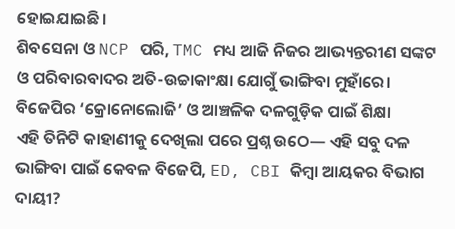ହୋଇଯାଇଛି।
ଶିବସେନା ଓ NCP ପରି, TMC ମଧ୍ୟ ଆଜି ନିଜର ଆଭ୍ୟନ୍ତରୀଣ ସଙ୍କଟ ଓ ପରିବାରବାଦର ଅତି-ଉଚ୍ଚାକାଂକ୍ଷା ଯୋଗୁଁ ଭାଙ୍ଗିବା ମୁହାଁରେ।
ବିଜେପିର ‘କ୍ରୋନୋଲୋଜି’ ଓ ଆଞ୍ଚଳିକ ଦଳଗୁଡ଼ିକ ପାଇଁ ଶିକ୍ଷା
ଏହି ତିନିଟି କାହାଣୀକୁ ଦେଖିଲା ପରେ ପ୍ରଶ୍ନ ଉଠେ— ଏହି ସବୁ ଦଳ ଭାଙ୍ଗିବା ପାଇଁ କେବଳ ବିଜେପି, ED, CBI କିମ୍ବା ଆୟକର ବିଭାଗ ଦାୟୀ?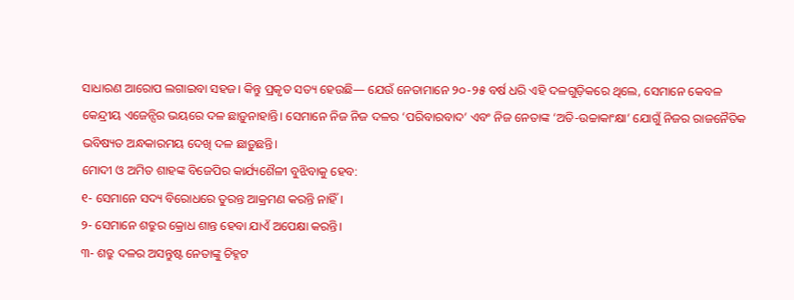ସାଧାରଣ ଆରୋପ ଲଗାଇବା ସହଜ। କିନ୍ତୁ ପ୍ରକୃତ ସତ୍ୟ ହେଉଛି— ଯେଉଁ ନେତାମାନେ ୨୦-୨୫ ବର୍ଷ ଧରି ଏହି ଦଳଗୁଡ଼ିକରେ ଥିଲେ, ସେମାନେ କେବଳ କେନ୍ଦ୍ରୀୟ ଏଜେନ୍ସିର ଭୟରେ ଦଳ ଛାଡ଼ୁନାହାନ୍ତି। ସେମାନେ ନିଜ ନିଜ ଦଳର ‘ପରିବାରବାଦ’ ଏବଂ ନିଜ ନେତାଙ୍କ ‘ଅତି-ଉଚ୍ଚାକାଂକ୍ଷା’ ଯୋଗୁଁ ନିଜର ରାଜନୈତିକ ଭବିଷ୍ୟତ ଅନ୍ଧକାରମୟ ଦେଖି ଦଳ ଛାଡ଼ୁଛନ୍ତି।
ମୋଦୀ ଓ ଅମିତ ଶାହଙ୍କ ବିଜେପିର କାର୍ଯ୍ୟଶୈଳୀ ବୁଝିବାକୁ ହେବ:
୧- ସେମାନେ ସଦ୍ୟ ବିରୋଧରେ ତୁରନ୍ତ ଆକ୍ରମଣ କରନ୍ତି ନାହିଁ।
୨- ସେମାନେ ଶତ୍ରୁର କ୍ରୋଧ ଶାନ୍ତ ହେବା ଯାଏଁ ଅପେକ୍ଷା କରନ୍ତି।
୩- ଶତ୍ରୁ ଦଳର ଅସନ୍ତୁଷ୍ଟ ନେତାଙ୍କୁ ଚିହ୍ନଟ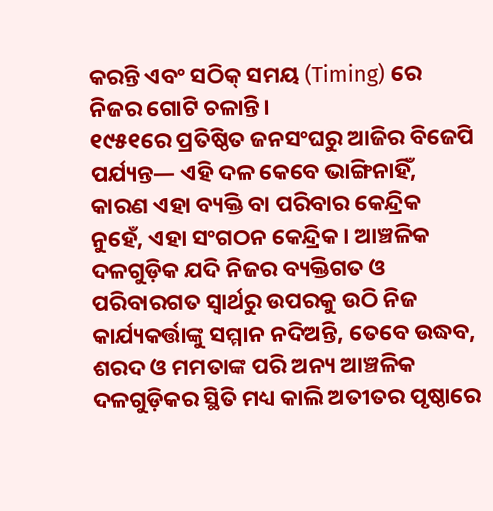କରନ୍ତି ଏବଂ ସଠିକ୍ ସମୟ (Timing) ରେ ନିଜର ଗୋଟି ଚଳାନ୍ତି।
୧୯୫୧ରେ ପ୍ରତିଷ୍ଠିତ ଜନସଂଘରୁ ଆଜିର ବିଜେପି ପର୍ଯ୍ୟନ୍ତ— ଏହି ଦଳ କେବେ ଭାଙ୍ଗିନାହିଁ, କାରଣ ଏହା ବ୍ୟକ୍ତି ବା ପରିବାର କେନ୍ଦ୍ରିକ ନୁହେଁ, ଏହା ସଂଗଠନ କେନ୍ଦ୍ରିକ। ଆଞ୍ଚଳିକ ଦଳଗୁଡ଼ିକ ଯଦି ନିଜର ବ୍ୟକ୍ତିଗତ ଓ ପରିବାରଗତ ସ୍ୱାର୍ଥରୁ ଉପରକୁ ଉଠି ନିଜ କାର୍ଯ୍ୟକର୍ତ୍ତାଙ୍କୁ ସମ୍ମାନ ନଦିଅନ୍ତି, ତେବେ ଉଦ୍ଧବ, ଶରଦ ଓ ମମତାଙ୍କ ପରି ଅନ୍ୟ ଆଞ୍ଚଳିକ ଦଳଗୁଡ଼ିକର ସ୍ଥିତି ମଧ୍ୟ କାଲି ଅତୀତର ପୃଷ୍ଠାରେ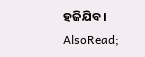ହଜିଯିବ।
AlsoRead;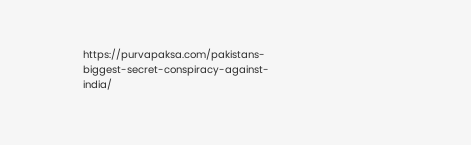https://purvapaksa.com/pakistans-biggest-secret-conspiracy-against-india/